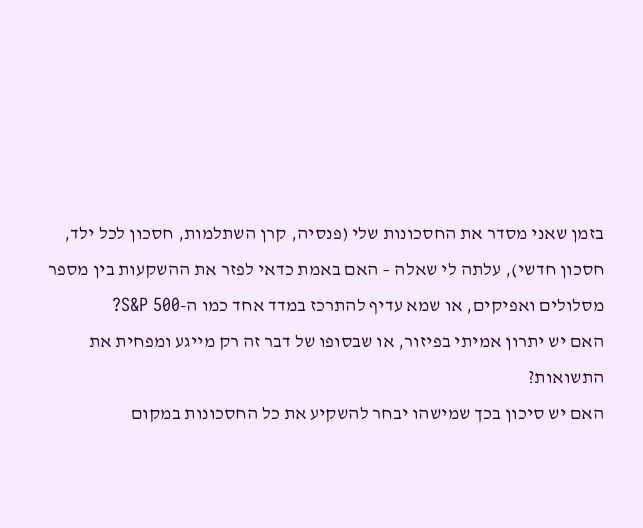בזמן שאני מסדר את החסכונות שלי (פנסיה, קרן השתלמות, חסכון לכל ילד, חסכון חדשי), עלתה לי שאלה – האם באמת כדאי לפזר את ההשקעות בין מספר מסלולים ואפיקים, או שמא עדיף להתרכז במדד אחד כמו ה-S&P 500?
האם יש יתרון אמיתי בפיזור, או שבסופו של דבר זה רק מייגע ומפחית את התשואות?
האם יש סיכון בכך שמישהו יבחר להשקיע את כל החסכונות במקום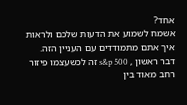אחד?
אשמח לשמוע את הדעות שלכם ולראות איך אתם מתמודדים עם העניין הזה.
דבר ראשון , s&p 500 זה לכשעצמו פיזור רחב מאוד בין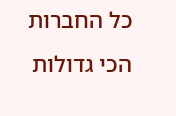כל החברות הכי גדולות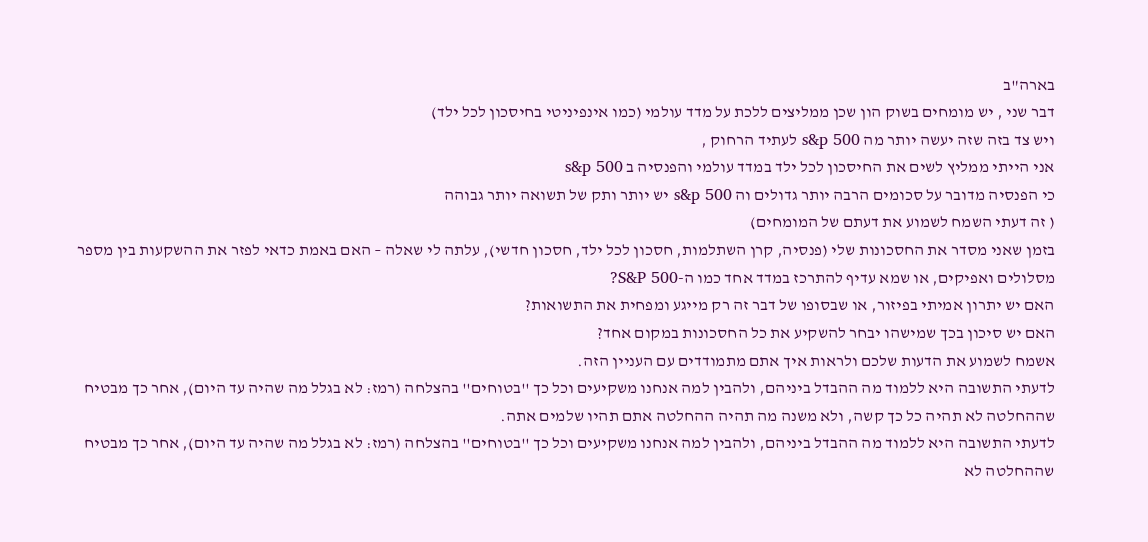בארה"ב
דבר שני , יש מומחים בשוק הון שכן ממליצים ללכת על מדד עולמי (כמו אינפיניטי בחיסכון לכל ילד)
ויש צד בזה שזה יעשה יותר מה s&p 500 לעתיד הרחוק ,
אני הייתי ממליץ לשים את החיסכון לכל ילד במדד עולמי והפנסיה ב s&p 500
כי הפנסיה מדובר על סכומים הרבה יותר גדולים וה s&p 500 יש יותר ותק של תשואה יותר גבוהה
( זה דעתי השמח לשמוע את דעתם של המומחים)
בזמן שאני מסדר את החסכונות שלי (פנסיה, קרן השתלמות, חסכון לכל ילד, חסכון חדשי), עלתה לי שאלה – האם באמת כדאי לפזר את ההשקעות בין מספר מסלולים ואפיקים, או שמא עדיף להתרכז במדד אחד כמו ה-S&P 500?
האם יש יתרון אמיתי בפיזור, או שבסופו של דבר זה רק מייגע ומפחית את התשואות?
האם יש סיכון בכך שמישהו יבחר להשקיע את כל החסכונות במקום אחד?
אשמח לשמוע את הדעות שלכם ולראות איך אתם מתמודדים עם העניין הזה.
לדעתי התשובה היא ללמוד מה ההבדל ביניהם, ולהבין למה אנחנו משקיעים וכל כך ''בטוחים'' בהצלחה (רמז: לא בגלל מה שהיה עד היום), אחר כך מבטיח שההחלטה לא תהיה כל כך קשה, ולא משנה מה תהיה ההחלטה אתם תהיו שלמים אתה.
לדעתי התשובה היא ללמוד מה ההבדל ביניהם, ולהבין למה אנחנו משקיעים וכל כך ''בטוחים'' בהצלחה (רמז: לא בגלל מה שהיה עד היום), אחר כך מבטיח שההחלטה לא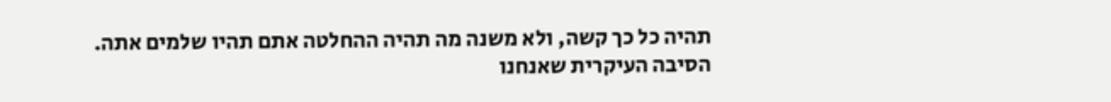תהיה כל כך קשה, ולא משנה מה תהיה ההחלטה אתם תהיו שלמים אתה.
הסיבה העיקרית שאנחנו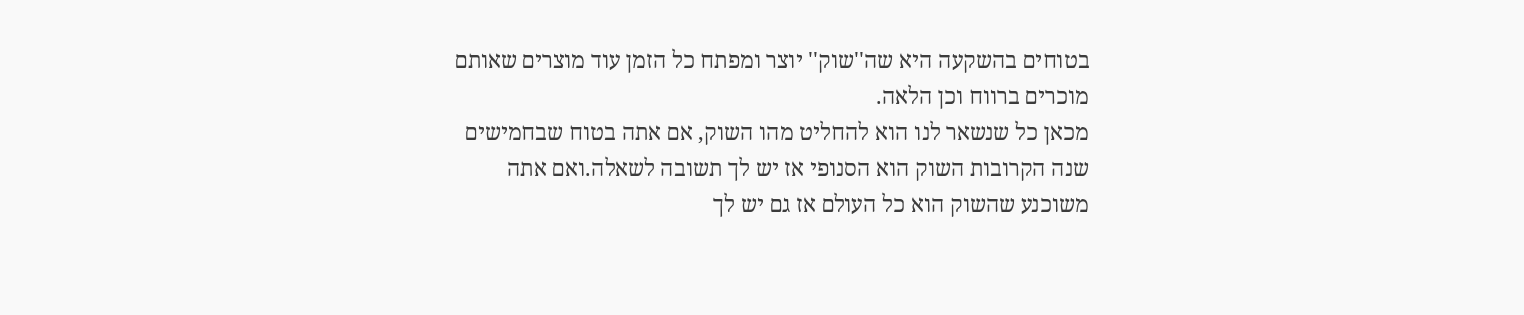בטוחים בהשקעה היא שה''שוק'' יוצר ומפתח כל הזמן עוד מוצרים שאותם מוכרים ברווח וכן הלאה.
מכאן כל שנשאר לנו הוא להחליט מהו השוק, אם אתה בטוח שבחמישים שנה הקרובות השוק הוא הסנופי אז יש לך תשובה לשאלה.ואם אתה משוכנע שהשוק הוא כל העולם אז גם יש לך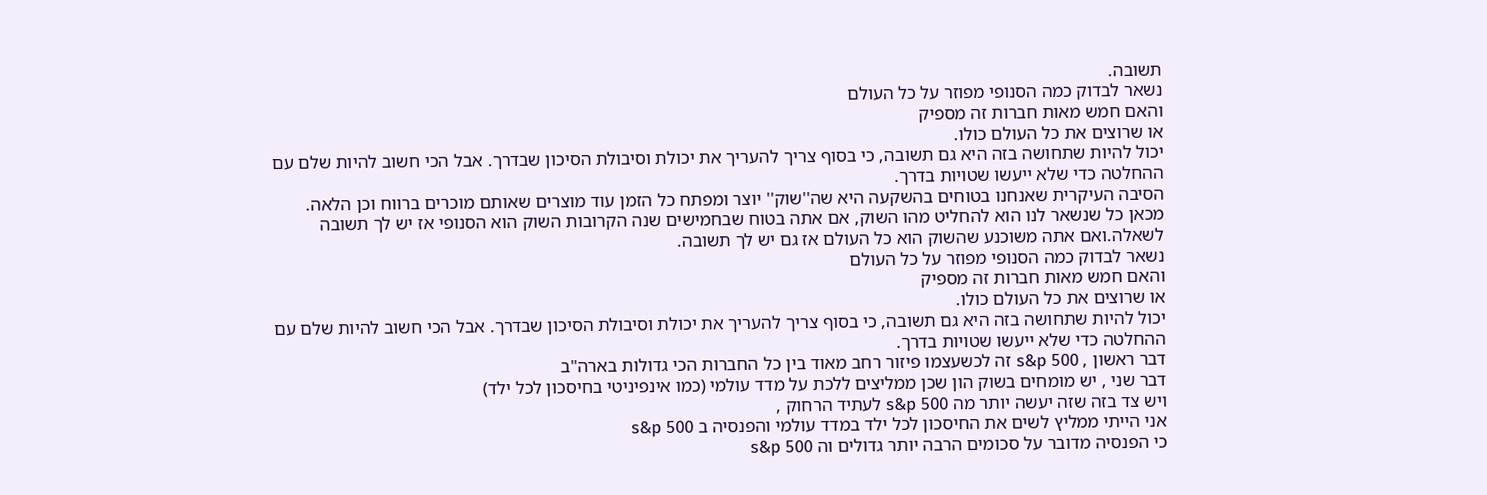תשובה.
נשאר לבדוק כמה הסנופי מפוזר על כל העולם
והאם חמש מאות חברות זה מספיק
או שרוצים את כל העולם כולו.
יכול להיות שתחושה בזה היא גם תשובה, כי בסוף צריך להעריך את יכולת וסיבולת הסיכון שבדרך. אבל הכי חשוב להיות שלם עם ההחלטה כדי שלא ייעשו שטויות בדרך.
הסיבה העיקרית שאנחנו בטוחים בהשקעה היא שה''שוק'' יוצר ומפתח כל הזמן עוד מוצרים שאותם מוכרים ברווח וכן הלאה.
מכאן כל שנשאר לנו הוא להחליט מהו השוק, אם אתה בטוח שבחמישים שנה הקרובות השוק הוא הסנופי אז יש לך תשובה לשאלה.ואם אתה משוכנע שהשוק הוא כל העולם אז גם יש לך תשובה.
נשאר לבדוק כמה הסנופי מפוזר על כל העולם
והאם חמש מאות חברות זה מספיק
או שרוצים את כל העולם כולו.
יכול להיות שתחושה בזה היא גם תשובה, כי בסוף צריך להעריך את יכולת וסיבולת הסיכון שבדרך. אבל הכי חשוב להיות שלם עם ההחלטה כדי שלא ייעשו שטויות בדרך.
דבר ראשון , s&p 500 זה לכשעצמו פיזור רחב מאוד בין כל החברות הכי גדולות בארה"ב
דבר שני , יש מומחים בשוק הון שכן ממליצים ללכת על מדד עולמי (כמו אינפיניטי בחיסכון לכל ילד)
ויש צד בזה שזה יעשה יותר מה s&p 500 לעתיד הרחוק ,
אני הייתי ממליץ לשים את החיסכון לכל ילד במדד עולמי והפנסיה ב s&p 500
כי הפנסיה מדובר על סכומים הרבה יותר גדולים וה s&p 500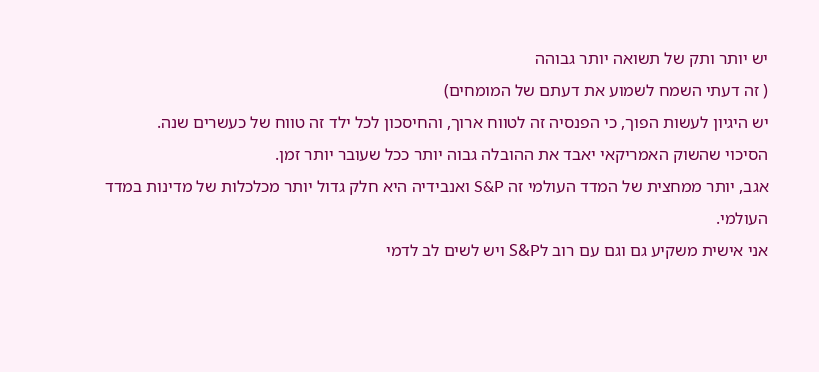יש יותר ותק של תשואה יותר גבוהה
( זה דעתי השמח לשמוע את דעתם של המומחים)
יש היגיון לעשות הפוך, כי הפנסיה זה לטווח ארוך, והחיסכון לכל ילד זה טווח של כעשרים שנה.
הסיכוי שהשוק האמריקאי יאבד את ההובלה גבוה יותר ככל שעובר יותר זמן.
אגב, יותר ממחצית של המדד העולמי זה S&P ואנבידיה היא חלק גדול יותר מכלכלות של מדינות במדד העולמי.
אני אישית משקיע גם וגם עם רוב לS&P ויש לשים לב לדמי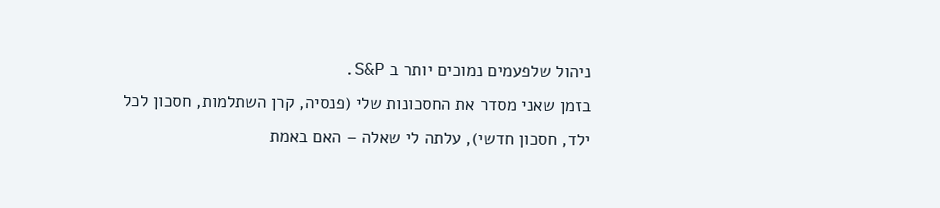ניהול שלפעמים נמוכים יותר ב S&P.
בזמן שאני מסדר את החסכונות שלי (פנסיה, קרן השתלמות, חסכון לכל ילד, חסכון חדשי), עלתה לי שאלה – האם באמת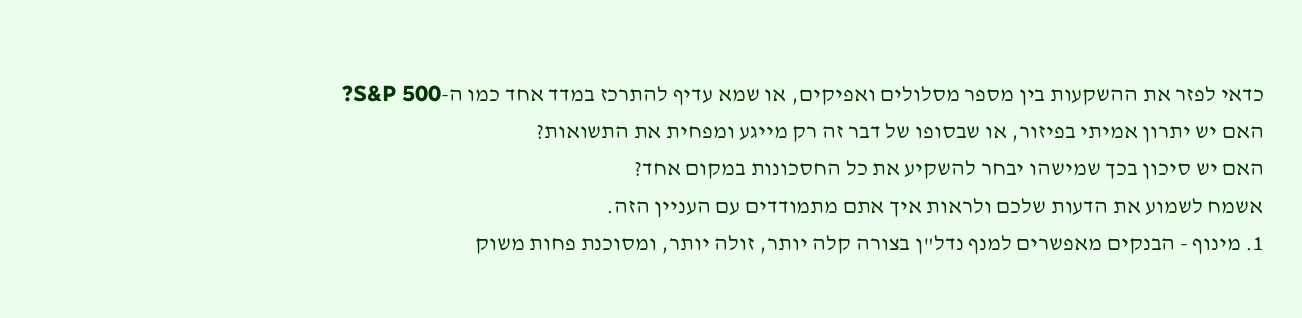כדאי לפזר את ההשקעות בין מספר מסלולים ואפיקים, או שמא עדיף להתרכז במדד אחד כמו ה-S&P 500?
האם יש יתרון אמיתי בפיזור, או שבסופו של דבר זה רק מייגע ומפחית את התשואות?
האם יש סיכון בכך שמישהו יבחר להשקיע את כל החסכונות במקום אחד?
אשמח לשמוע את הדעות שלכם ולראות איך אתם מתמודדים עם העניין הזה.
1. מינוף - הבנקים מאפשרים למנף נדל"ן בצורה קלה יותר, זולה יותר, ומסוכנת פחות משוק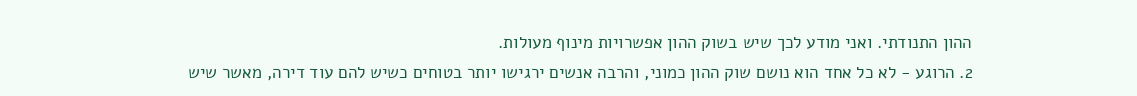ההון התנודתי. ואני מודע לכך שיש בשוק ההון אפשרויות מינוף מעולות.
2. הרוגע - לא כל אחד הוא נושם שוק ההון כמוני, והרבה אנשים ירגישו יותר בטוחים כשיש להם עוד דירה, מאשר שיש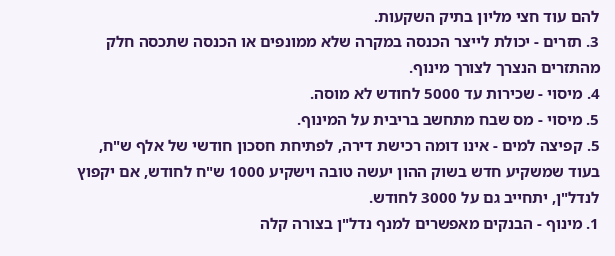להם עוד חצי מליון בתיק השקעות.
3. תזרים - יכולת לייצר הכנסה במקרה שלא ממונפים או הכנסה שתכסה חלק מהתזרים הנצרך לצורך מינוף.
4. מיסוי - שכירות עד 5000 לחודש לא מוסה.
5. מיסוי - מס שבח מתחשב בריבית על המינוף.
5. קפיצה למים - אינו דומה רכישת דירה, לפתיחת חסכון חודשי של אלף ש"ח, בעוד שמשקיע חדש בשוק ההון יעשה טובה וישקיע 1000 ש"ח לחודש, אם יקפוץ לנדל"ן, יתחייב גם על 3000 לחודש.
1. מינוף - הבנקים מאפשרים למנף נדל"ן בצורה קלה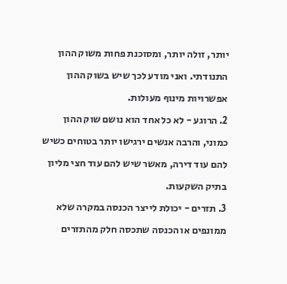יותר, זולה יותר, ומסוכנת פחות משוק ההון התנודתי. ואני מודע לכך שיש בשוק ההון אפשרויות מינוף מעולות.
2. הרוגע - לא כל אחד הוא נושם שוק ההון כמוני, והרבה אנשים ירגישו יותר בטוחים כשיש להם עוד דירה, מאשר שיש להם עוד חצי מליון בתיק השקעות.
3. תזרים - יכולת לייצר הכנסה במקרה שלא ממונפים או הכנסה שתכסה חלק מהתזרים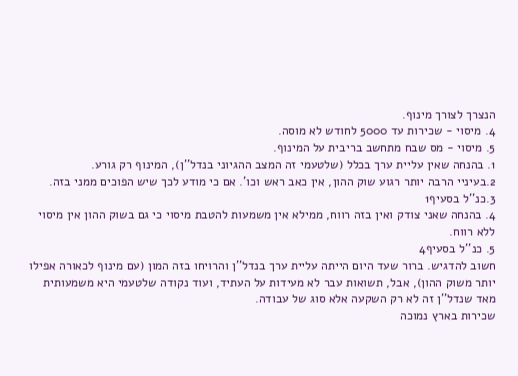הנצרך לצורך מינוף.
4. מיסוי - שכירות עד 5000 לחודש לא מוסה.
5. מיסוי - מס שבח מתחשב בריבית על המינוף.
1. בהנחה שאין עליית ערך בכלל (שלטעמי זה המצב ההגיוני בנדל''ן), המינוף רק גורע.
2.בעיניי הרבה יותר רגוע שוק ההון, אין כאב ראש וכו'. אם כי מודע לכך שיש הפוכים ממני בזה.
3.כנ''ל בסעיף1
4. בהנחה שאני צודק ואין בזה רווח, ממילא אין משמעות להטבת מיסוי כי גם בשוק ההון אין מיסוי ללא רווח.
5. כנ''ל בסעיף4
חשוב להדגיש. ברור שעד היום הייתה עליית ערך בנדל''ן והרויחו בזה המון (עם מינוף לכאורה אפילו יותר משוק ההון), אבל, תשואות עבר לא מעידות על העתיד, ועוד נקודה שלטעמי היא משמעותית מאד שנדל''ן זה לא רק השקעה אלא סוג של עבודה.
שכירות בארץ נמוכה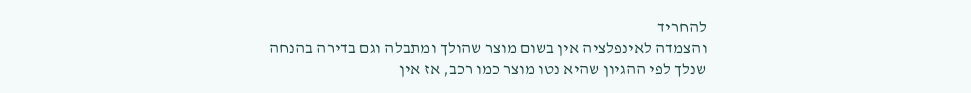להחריד
והצמדה לאינפלציה אין בשום מוצר שהולך ומתבלה וגם בדירה בהנחה שנלך לפי ההגיון שהיא נטו מוצר כמו רכב, אז אין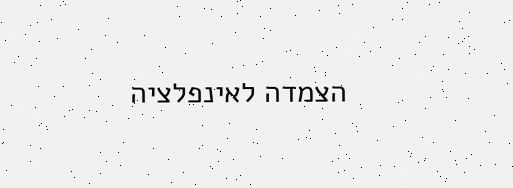הצמדה לאינפלציה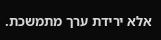אלא ירידת ערך מתמשכת.